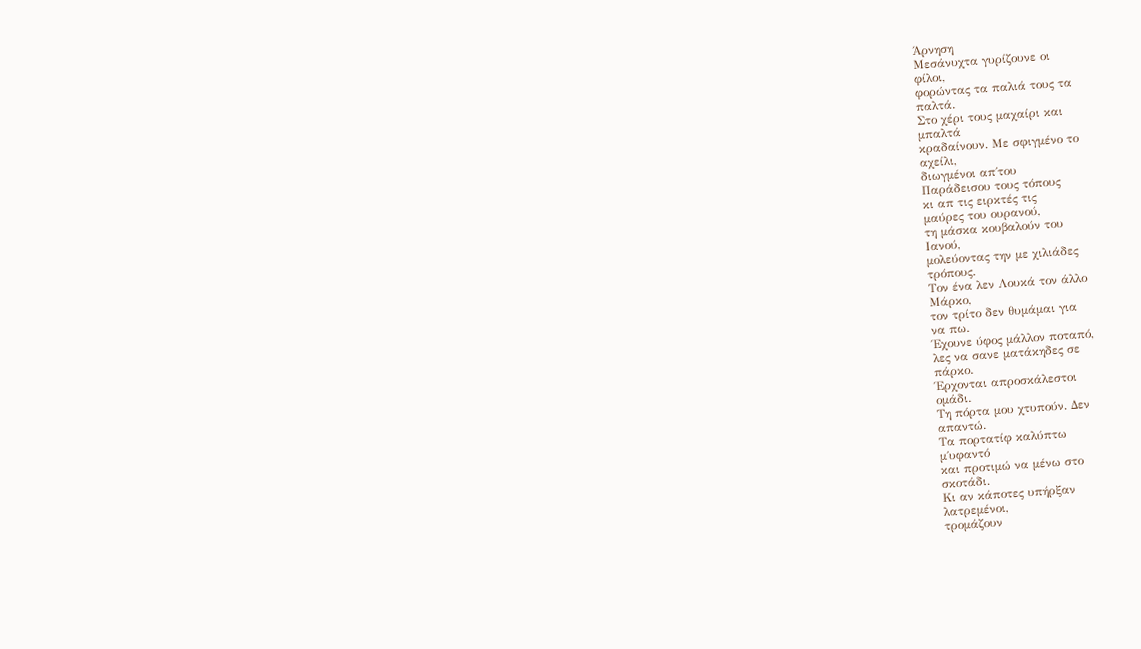Άρνηση
Μεσάνυχτα γυρίζουνε οι
φίλοι,
φορώντας τα παλιά τους τα
παλτά.
Στο χέρι τους μαχαίρι και
μπαλτά
κραδαίνουν. Με σφιγμένο το
αχείλι,
διωγμένοι απ΄του
Παράδεισου τους τόπους
κι απ τις ειρκτές τις
μαύρες του ουρανού,
τη μάσκα κουβαλούν του
Ιανού,
μολεύοντας την με χιλιάδες
τρόπους.
Τον ένα λεν Λουκά τον άλλο
Μάρκο,
τον τρίτο δεν θυμάμαι για
να πω.
Έχουνε ύφος μάλλον ποταπό,
λες να σανε ματάκηδες σε
πάρκο.
Έρχονται απροσκάλεστοι
ομάδι.
Τη πόρτα μου χτυπούν. Δεν
απαντώ.
Τα πορτατίφ καλύπτω
μ΄υφαντό
και προτιμώ να μένω στο
σκοτάδι.
Κι αν κάποτες υπήρξαν
λατρεμένοι,
τρομάζουν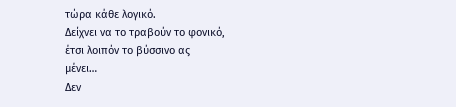τώρα κάθε λογικό.
Δείχνει να το τραβούν το φονικό,
έτσι λοιπόν το βύσσινο ας
μένει…
Δεν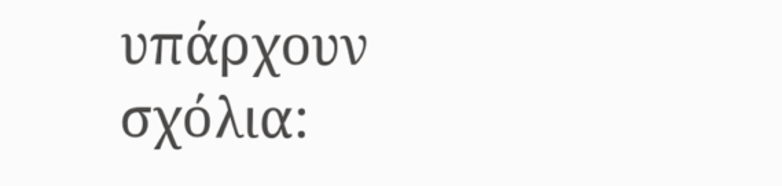υπάρχουν σχόλια: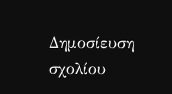Δημοσίευση σχολίου